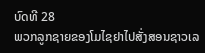ບົດທີ 28
ພວກລູກຊາຍຂອງໂມໄຊຢາໄປສັ່ງສອນຊາວເລ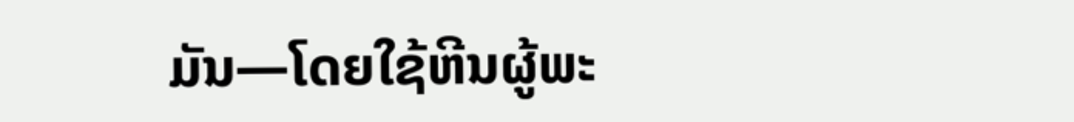ມັນ—ໂດຍໃຊ້ຫີນຜູ້ພະ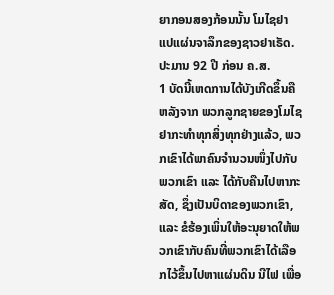ຍາກອນສອງກ້ອນນັ້ນ ໂມໄຊຢາແປແຜ່ນຈາລຶກຂອງຊາວຢາເຣັດ. ປະມານ 92 ປີ ກ່ອນ ຄ.ສ.
1 ບັດນີ້ເຫດການໄດ້ບັງເກີດຂຶ້ນຄື ຫລັງຈາກ ພວກລູກຊາຍຂອງໂມໄຊຢາກະທຳທຸກສິ່ງທຸກຢ່າງແລ້ວ, ພວກເຂົາໄດ້ພາຄົນຈຳນວນໜຶ່ງໄປກັບພວກເຂົາ ແລະ ໄດ້ກັບຄືນໄປຫາກະສັດ, ຊຶ່ງເປັນບິດາຂອງພວກເຂົາ, ແລະ ຂໍຮ້ອງເພິ່ນໃຫ້ອະນຸຍາດໃຫ້ພວກເຂົາກັບຄົນທີ່ພວກເຂົາໄດ້ເລືອກໄວ້ຂຶ້ນໄປຫາແຜ່ນດິນ ນີໄຟ ເພື່ອ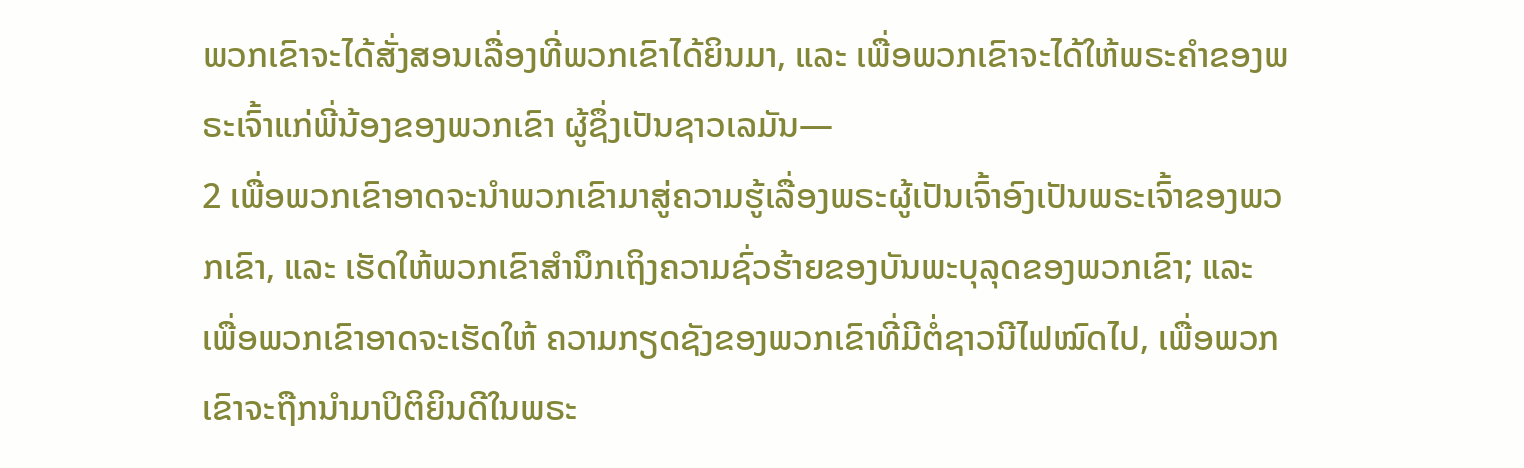ພວກເຂົາຈະໄດ້ສັ່ງສອນເລື່ອງທີ່ພວກເຂົາໄດ້ຍິນມາ, ແລະ ເພື່ອພວກເຂົາຈະໄດ້ໃຫ້ພຣະຄຳຂອງພຣະເຈົ້າແກ່ພີ່ນ້ອງຂອງພວກເຂົາ ຜູ້ຊຶ່ງເປັນຊາວເລມັນ—
2 ເພື່ອພວກເຂົາອາດຈະນຳພວກເຂົາມາສູ່ຄວາມຮູ້ເລື່ອງພຣະຜູ້ເປັນເຈົ້າອົງເປັນພຣະເຈົ້າຂອງພວກເຂົາ, ແລະ ເຮັດໃຫ້ພວກເຂົາສຳນຶກເຖິງຄວາມຊົ່ວຮ້າຍຂອງບັນພະບຸລຸດຂອງພວກເຂົາ; ແລະ ເພື່ອພວກເຂົາອາດຈະເຮັດໃຫ້ ຄວາມກຽດຊັງຂອງພວກເຂົາທີ່ມີຕໍ່ຊາວນີໄຟໝົດໄປ, ເພື່ອພວກເຂົາຈະຖືກນຳມາປິຕິຍິນດີໃນພຣະ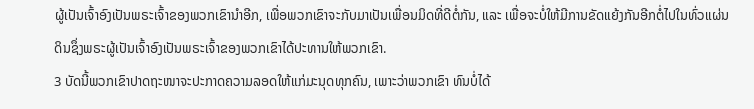ຜູ້ເປັນເຈົ້າອົງເປັນພຣະເຈົ້າຂອງພວກເຂົານຳອີກ, ເພື່ອພວກເຂົາຈະກັບມາເປັນເພື່ອນມິດທີ່ດີຕໍ່ກັນ, ແລະ ເພື່ອຈະບໍ່ໃຫ້ມີການຂັດແຍ້ງກັນອີກຕໍ່ໄປໃນທົ່ວແຜ່ນດິນຊຶ່ງພຣະຜູ້ເປັນເຈົ້າອົງເປັນພຣະເຈົ້າຂອງພວກເຂົາໄດ້ປະທານໃຫ້ພວກເຂົາ.
3 ບັດນີ້ພວກເຂົາປາດຖະໜາຈະປະກາດຄວາມລອດໃຫ້ແກ່ມະນຸດທຸກຄົນ, ເພາະວ່າພວກເຂົາ ທົນບໍ່ໄດ້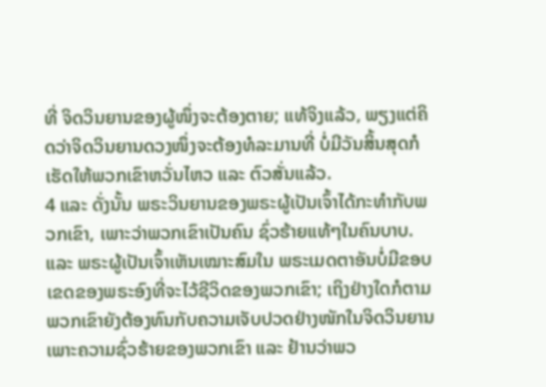ທີ່ ຈິດວິນຍານຂອງຜູ້ໜຶ່ງຈະຕ້ອງຕາຍ; ແທ້ຈິງແລ້ວ, ພຽງແຕ່ຄິດວ່າຈິດວິນຍານດວງໜຶ່ງຈະຕ້ອງທໍລະມານທີ່ ບໍ່ມີວັນສິ້ນສຸດກໍເຮັດໃຫ້ພວກເຂົາຫວັ່ນໄຫວ ແລະ ຕົວສັ່ນແລ້ວ.
4 ແລະ ດັ່ງນັ້ນ ພຣະວິນຍານຂອງພຣະຜູ້ເປັນເຈົ້າໄດ້ກະທຳກັບພວກເຂົາ, ເພາະວ່າພວກເຂົາເປັນຄົນ ຊົ່ວຮ້າຍແທ້ໆໃນຄົນບາບ. ແລະ ພຣະຜູ້ເປັນເຈົ້າເຫັນເໝາະສົມໃນ ພຣະເມດຕາອັນບໍ່ມີຂອບເຂດຂອງພຣະອົງທີ່ຈະໄວ້ຊີວິດຂອງພວກເຂົາ; ເຖິງຢ່າງໃດກໍຕາມ ພວກເຂົາຍັງຕ້ອງທົນກັບຄວາມເຈັບປວດຢ່າງໜັກໃນຈິດວິນຍານເພາະຄວາມຊົ່ວຮ້າຍຂອງພວກເຂົາ ແລະ ຢ້ານວ່າພວ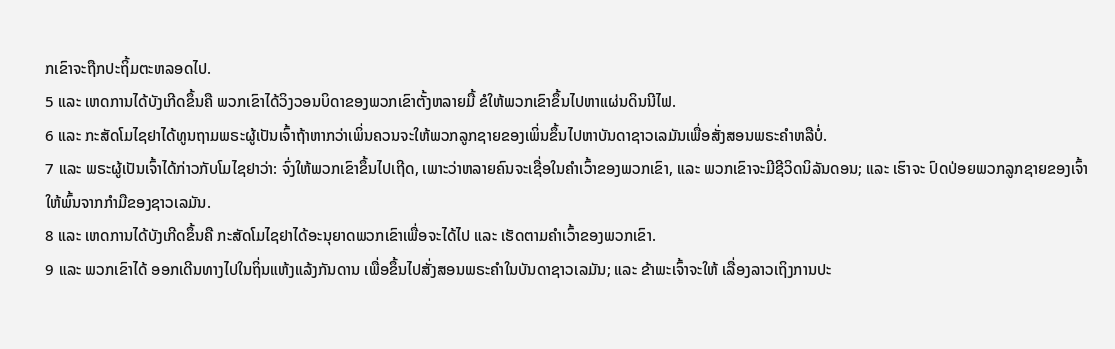ກເຂົາຈະຖືກປະຖິ້ມຕະຫລອດໄປ.
5 ແລະ ເຫດການໄດ້ບັງເກີດຂຶ້ນຄື ພວກເຂົາໄດ້ວິງວອນບິດາຂອງພວກເຂົາຕັ້ງຫລາຍມື້ ຂໍໃຫ້ພວກເຂົາຂຶ້ນໄປຫາແຜ່ນດິນນີໄຟ.
6 ແລະ ກະສັດໂມໄຊຢາໄດ້ທູນຖາມພຣະຜູ້ເປັນເຈົ້າຖ້າຫາກວ່າເພິ່ນຄວນຈະໃຫ້ພວກລູກຊາຍຂອງເພິ່ນຂຶ້ນໄປຫາບັນດາຊາວເລມັນເພື່ອສັ່ງສອນພຣະຄຳຫລືບໍ່.
7 ແລະ ພຣະຜູ້ເປັນເຈົ້າໄດ້ກ່າວກັບໂມໄຊຢາວ່າ: ຈົ່ງໃຫ້ພວກເຂົາຂຶ້ນໄປເຖີດ, ເພາະວ່າຫລາຍຄົນຈະເຊື່ອໃນຄຳເວົ້າຂອງພວກເຂົາ, ແລະ ພວກເຂົາຈະມີຊີວິດນິລັນດອນ; ແລະ ເຮົາຈະ ປົດປ່ອຍພວກລູກຊາຍຂອງເຈົ້າໃຫ້ພົ້ນຈາກກຳມືຂອງຊາວເລມັນ.
8 ແລະ ເຫດການໄດ້ບັງເກີດຂຶ້ນຄື ກະສັດໂມໄຊຢາໄດ້ອະນຸຍາດພວກເຂົາເພື່ອຈະໄດ້ໄປ ແລະ ເຮັດຕາມຄຳເວົ້າຂອງພວກເຂົາ.
9 ແລະ ພວກເຂົາໄດ້ ອອກເດີນທາງໄປໃນຖິ່ນແຫ້ງແລ້ງກັນດານ ເພື່ອຂຶ້ນໄປສັ່ງສອນພຣະຄຳໃນບັນດາຊາວເລມັນ; ແລະ ຂ້າພະເຈົ້າຈະໃຫ້ ເລື່ອງລາວເຖິງການປະ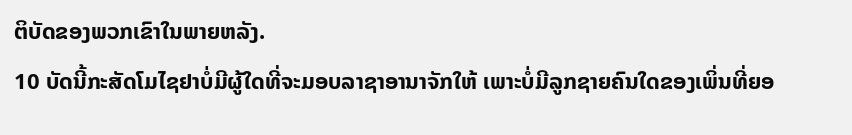ຕິບັດຂອງພວກເຂົາໃນພາຍຫລັງ.
10 ບັດນີ້ກະສັດໂມໄຊຢາບໍ່ມີຜູ້ໃດທີ່ຈະມອບລາຊາອານາຈັກໃຫ້ ເພາະບໍ່ມີລູກຊາຍຄົນໃດຂອງເພິ່ນທີ່ຍອ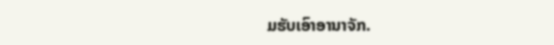ມຮັບເອົາອານາຈັກ.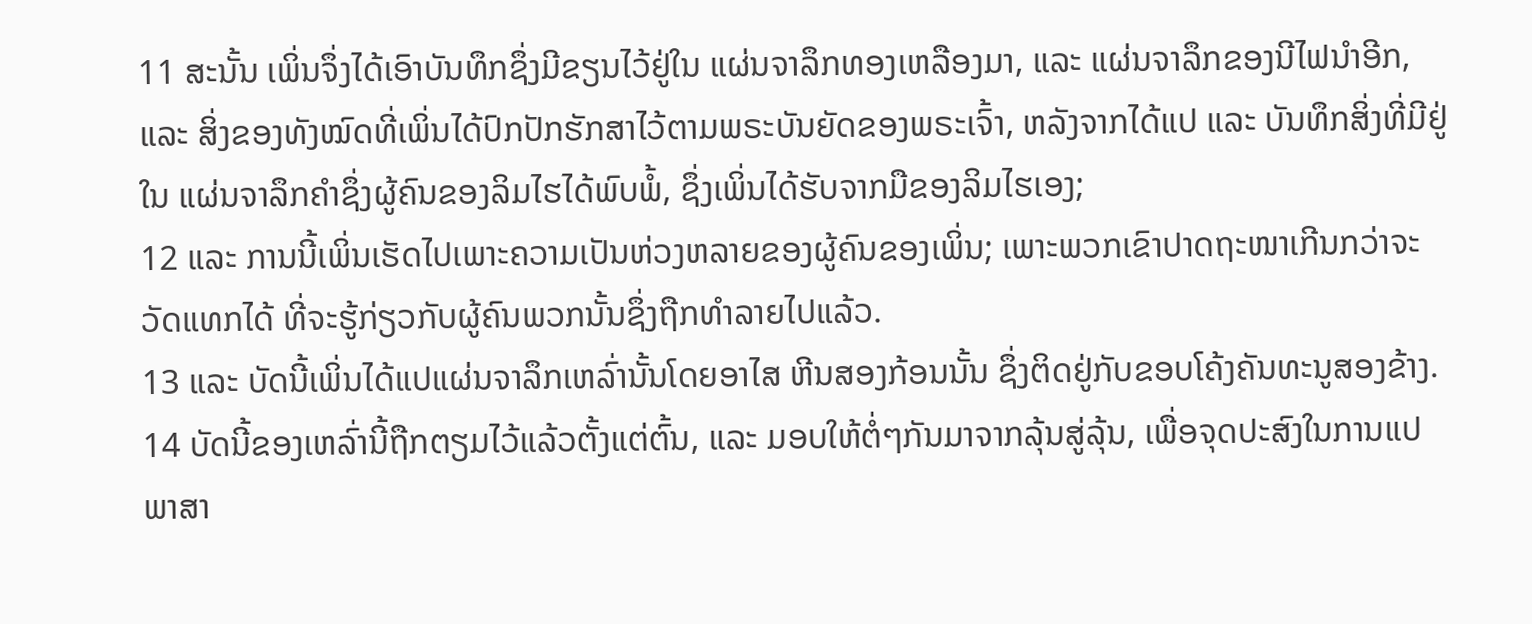11 ສະນັ້ນ ເພິ່ນຈຶ່ງໄດ້ເອົາບັນທຶກຊຶ່ງມີຂຽນໄວ້ຢູ່ໃນ ແຜ່ນຈາລຶກທອງເຫລືອງມາ, ແລະ ແຜ່ນຈາລຶກຂອງນີໄຟນຳອີກ, ແລະ ສິ່ງຂອງທັງໝົດທີ່ເພິ່ນໄດ້ປົກປັກຮັກສາໄວ້ຕາມພຣະບັນຍັດຂອງພຣະເຈົ້າ, ຫລັງຈາກໄດ້ແປ ແລະ ບັນທຶກສິ່ງທີ່ມີຢູ່ໃນ ແຜ່ນຈາລຶກຄຳຊຶ່ງຜູ້ຄົນຂອງລິມໄຮໄດ້ພົບພໍ້, ຊຶ່ງເພິ່ນໄດ້ຮັບຈາກມືຂອງລິມໄຮເອງ;
12 ແລະ ການນີ້ເພິ່ນເຮັດໄປເພາະຄວາມເປັນຫ່ວງຫລາຍຂອງຜູ້ຄົນຂອງເພິ່ນ; ເພາະພວກເຂົາປາດຖະໜາເກີນກວ່າຈະວັດແທກໄດ້ ທີ່ຈະຮູ້ກ່ຽວກັບຜູ້ຄົນພວກນັ້ນຊຶ່ງຖືກທຳລາຍໄປແລ້ວ.
13 ແລະ ບັດນີ້ເພິ່ນໄດ້ແປແຜ່ນຈາລຶກເຫລົ່ານັ້ນໂດຍອາໄສ ຫີນສອງກ້ອນນັ້ນ ຊຶ່ງຕິດຢູ່ກັບຂອບໂຄ້ງຄັນທະນູສອງຂ້າງ.
14 ບັດນີ້ຂອງເຫລົ່ານີ້ຖືກຕຽມໄວ້ແລ້ວຕັ້ງແຕ່ຕົ້ນ, ແລະ ມອບໃຫ້ຕໍ່ໆກັນມາຈາກລຸ້ນສູ່ລຸ້ນ, ເພື່ອຈຸດປະສົງໃນການແປພາສາ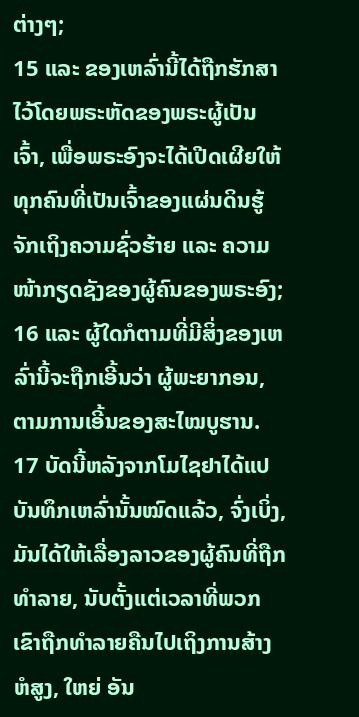ຕ່າງໆ;
15 ແລະ ຂອງເຫລົ່ານີ້ໄດ້ຖືກຮັກສາໄວ້ໂດຍພຣະຫັດຂອງພຣະຜູ້ເປັນເຈົ້າ, ເພື່ອພຣະອົງຈະໄດ້ເປີດເຜີຍໃຫ້ທຸກຄົນທີ່ເປັນເຈົ້າຂອງແຜ່ນດິນຮູ້ຈັກເຖິງຄວາມຊົ່ວຮ້າຍ ແລະ ຄວາມໜ້າກຽດຊັງຂອງຜູ້ຄົນຂອງພຣະອົງ;
16 ແລະ ຜູ້ໃດກໍຕາມທີ່ມີສິ່ງຂອງເຫລົ່ານີ້ຈະຖືກເອີ້ນວ່າ ຜູ້ພະຍາກອນ, ຕາມການເອີ້ນຂອງສະໄໝບູຮານ.
17 ບັດນີ້ຫລັງຈາກໂມໄຊຢາໄດ້ແປບັນທຶກເຫລົ່ານັ້ນໝົດແລ້ວ, ຈົ່ງເບິ່ງ, ມັນໄດ້ໃຫ້ເລື່ອງລາວຂອງຜູ້ຄົນທີ່ຖືກ ທຳລາຍ, ນັບຕັ້ງແຕ່ເວລາທີ່ພວກເຂົາຖືກທຳລາຍຄືນໄປເຖິງການສ້າງ ຫໍສູງ, ໃຫຍ່ ອັນ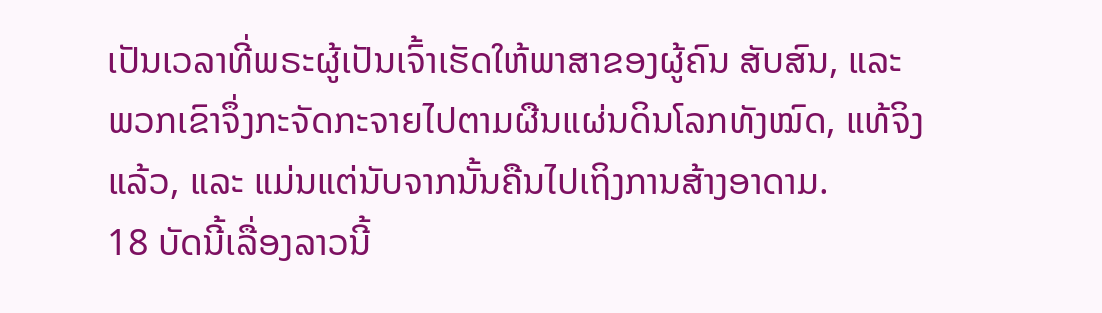ເປັນເວລາທີ່ພຣະຜູ້ເປັນເຈົ້າເຮັດໃຫ້ພາສາຂອງຜູ້ຄົນ ສັບສົນ, ແລະ ພວກເຂົາຈຶ່ງກະຈັດກະຈາຍໄປຕາມຜືນແຜ່ນດິນໂລກທັງໝົດ, ແທ້ຈິງແລ້ວ, ແລະ ແມ່ນແຕ່ນັບຈາກນັ້ນຄືນໄປເຖິງການສ້າງອາດາມ.
18 ບັດນີ້ເລື່ອງລາວນີ້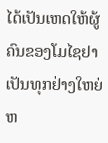ໄດ້ເປັນເຫດໃຫ້ຜູ້ຄົນຂອງໂມໄຊຢາເປັນທຸກຢ່າງໃຫຍ່ຫ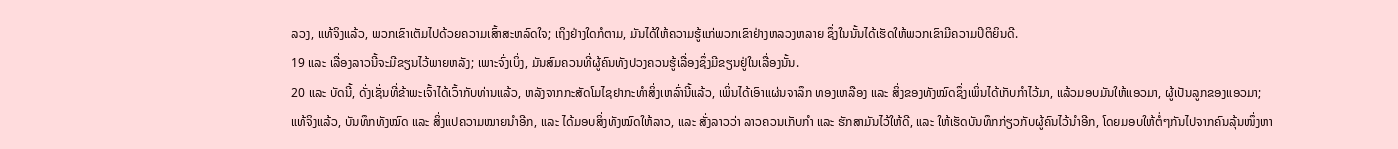ລວງ, ແທ້ຈິງແລ້ວ, ພວກເຂົາເຕັມໄປດ້ວຍຄວາມເສົ້າສະຫລົດໃຈ; ເຖິງຢ່າງໃດກໍຕາມ, ມັນໄດ້ໃຫ້ຄວາມຮູ້ແກ່ພວກເຂົາຢ່າງຫລວງຫລາຍ ຊຶ່ງໃນນັ້ນໄດ້ເຮັດໃຫ້ພວກເຂົາມີຄວາມປິຕິຍິນດີ.
19 ແລະ ເລື່ອງລາວນີ້ຈະມີຂຽນໄວ້ພາຍຫລັງ; ເພາະຈົ່ງເບິ່ງ, ມັນສົມຄວນທີ່ຜູ້ຄົນທັງປວງຄວນຮູ້ເລື່ອງຊຶ່ງມີຂຽນຢູ່ໃນເລື່ອງນັ້ນ.
20 ແລະ ບັດນີ້, ດັ່ງເຊັ່ນທີ່ຂ້າພະເຈົ້າໄດ້ເວົ້າກັບທ່ານແລ້ວ, ຫລັງຈາກກະສັດໂມໄຊຢາກະທຳສິ່ງເຫລົ່ານີ້ແລ້ວ, ເພິ່ນໄດ້ເອົາແຜ່ນຈາລຶກ ທອງເຫລືອງ ແລະ ສິ່ງຂອງທັງໝົດຊຶ່ງເພິ່ນໄດ້ເກັບກຳໄວ້ມາ, ແລ້ວມອບມັນໃຫ້ແອວມາ, ຜູ້ເປັນລູກຂອງແອວມາ; ແທ້ຈິງແລ້ວ, ບັນທຶກທັງໝົດ ແລະ ສິ່ງແປຄວາມໝາຍນຳອີກ, ແລະ ໄດ້ມອບສິ່ງທັງໝົດໃຫ້ລາວ, ແລະ ສັ່ງລາວວ່າ ລາວຄວນເກັບກຳ ແລະ ຮັກສາມັນໄວ້ໃຫ້ດີ, ແລະ ໃຫ້ເຮັດບັນທຶກກ່ຽວກັບຜູ້ຄົນໄວ້ນຳອີກ, ໂດຍມອບໃຫ້ຕໍ່ໆກັນໄປຈາກຄົນລຸ້ນໜຶ່ງຫາ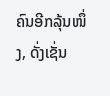ຄົນອີກລຸ້ນໜຶ່ງ, ດັ່ງເຊັ່ນ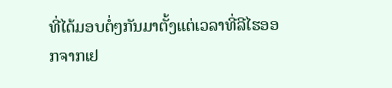ທີ່ໄດ້ມອບຕໍ່ໆກັນມາຕັ້ງແຕ່ເວລາທີ່ລີໄຮອອກຈາກເຢ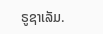ຣູຊາເລັມ.